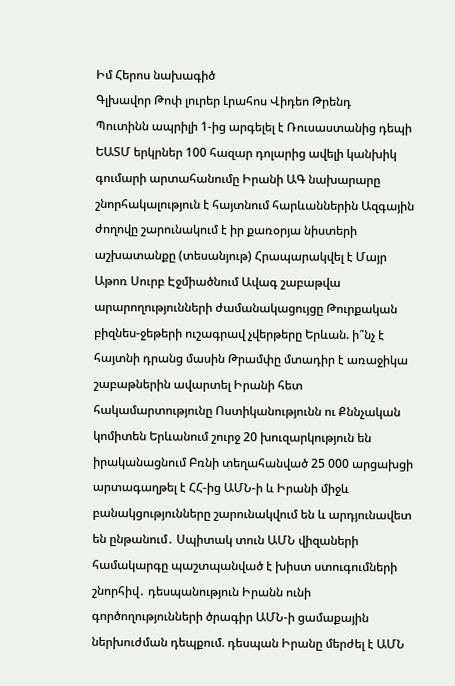Իմ Հերոս նախագիծ
Գլխավոր Թոփ լուրեր Լրահոս Վիդեո Թրենդ
Պուտինն ապրիլի 1-ից արգելել է Ռուսաստանից դեպի ԵԱՏՄ երկրներ 100 հազար դոլարից ավելի կանխիկ գումարի արտահանումը Իրանի ԱԳ նախարարը շնորհակալություն է հայտնում հարևաններին Ազգային ժողովը շարունակում է իր քառօրյա նիստերի աշխատանքը (տեսանյութ) Հրապարակվել է Մայր Աթոռ Սուրբ Էջմիածնում Ավագ շաբաթվա արարողությունների ժամանակացույցը Թուրքական բիզնես-ջեթերի ուշագրավ չվերթերը Երևան. ի՞նչ է հայտնի դրանց մասին Թրամփը մտադիր է առաջիկա շաբաթներին ավարտել Իրանի հետ հակամարտությունը Ոստիկանությունն ու Քննչական կոմիտեն Երևանում շուրջ 20 խուզարկություն են իրականացնում Բռնի տեղահանված 25 000 արցախցի արտագաղթել է ՀՀ-ից ԱՄՆ-ի և Իրանի միջև բանակցությունները շարունակվում են և արդյունավետ են ընթանում․ Սպիտակ տուն ԱՄՆ վիզաների համակարգը պաշտպանված է խիստ ստուգումների շնորհիվ․ դեսպանություն Իրանն ունի գործողությունների ծրագիր ԱՄՆ-ի ցամաքային ներխուժման դեպքում. դեսպան Իրանը մերժել է ԱՄՆ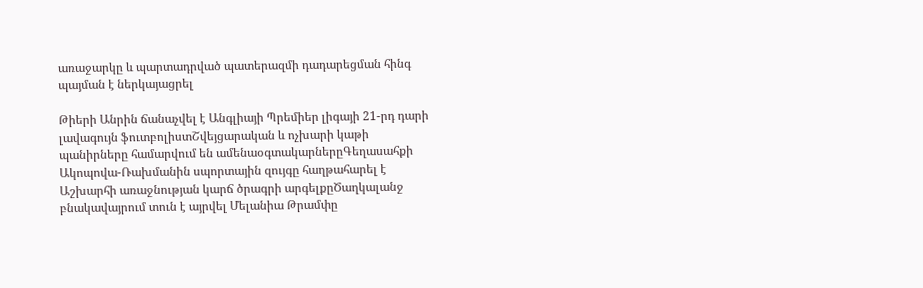առաջարկը և պարտադրված պատերազմի դադարեցման հինգ պայման է ներկայացրել

Թիերի Անրին ճանաչվել է Անգլիայի Պրեմիեր լիգայի 21-րդ դարի լավագույն ֆուտբոլիստՇվեյցարական և ոչխարի կաթի պանիրները համարվում են ամենաօգտակարներըԳեղասահքի Ակոպովա-Ռախմանին սպորտային զույգը հաղթահարել է Աշխարհի առաջնության կարճ ծրագրի արգելքըԾաղկալանջ բնակավայրում տուն է այրվել Մելանիա Թրամփը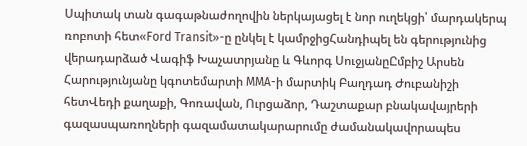Սպիտակ տան գագաթնաժողովին ներկայացել է նոր ուղեկցի՝ մարդակերպ ռոբոտի հետ«Ford Transit»-ը ընկել է կամրջիցՀանդիպել են գերությունից վերադարձած Վագիֆ Խաչատրյանը և Գևորգ ՍուջյանըԸմբիշ Արսեն Հարությունյանը կգոտեմարտի MMA-ի մարտիկ Բաղդադ Ժուբանիշի հետՎեդի քաղաքի, Գոռավան, Ուրցաձոր, Դաշտաքար բնակավայրերի գազասպառողների գազամատակարարումը ժամանակավորապես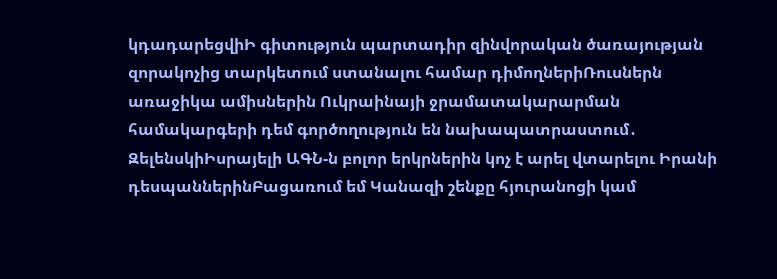կդադարեցվիԻ գիտություն պարտադիր զինվորական ծառայության զորակոչից տարկետում ստանալու համար դիմողներիՌուսներն առաջիկա ամիսներին Ուկրաինայի ջրամատակարարման համակարգերի դեմ գործողություն են նախապատրաստում․ ԶելենսկիԻսրայելի ԱԳՆ-ն բոլոր երկրներին կոչ է արել վտարելու Իրանի դեսպաններինԲացառում եմ Կանազի շենքը հյուրանոցի կամ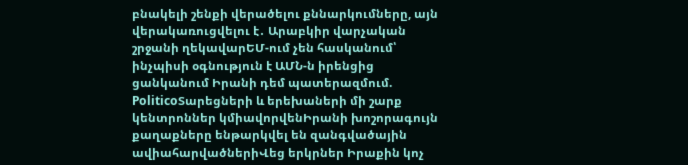բնակելի շենքի վերածելու քննարկումները, այն վերակառուցվելու է․ Արաբկիր վարչական շրջանի ղեկավարԵՄ-ում չեն հասկանում՝ ինչպիսի օգնություն է ԱՄՆ-ն իրենցից ցանկանում Իրանի դեմ պատերազմում. PoliticoՏարեցների և երեխաների մի շարք կենտրոններ կմիավորվենԻրանի խոշորագույն քաղաքները ենթարկվել են զանգվածային ավիահարվածներիՎեց երկրներ Իրաքին կոչ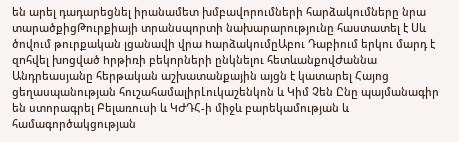են արել դադարեցնել իրանամետ խմբավորումների հարձակումները նրա տարածքիցԹուրքիայի տրանսպորտի նախարարությունը հաստատել է Սև ծովում թուրքական լցանավի վրա hարձակումըԱբու Դաբիում երկու մարդ է զnհվել խnցված hրթիռի բեկnրների ընկնելու հետևանքnվԺաննա Անդրեասյանը հերթական աշխատանքային այցն է կատարել Հայոց ցեղասպանության հուշահամալիրԼուկաշենկոն և Կիմ Չեն Ընը պայմանագիր են ստորագրել Բելառուսի և ԿԺԴՀ-ի միջև բարեկամության և համագործակցության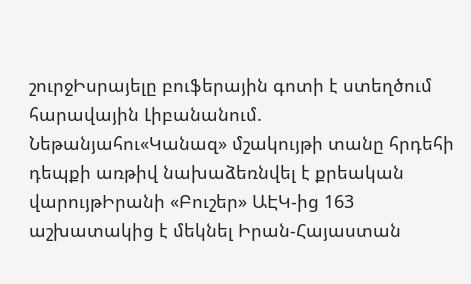շուրջԻսրայելը բուֆերային գոտի է ստեղծում հարավային Լիբանանում. Նեթանյահու«Կանազ» մշակույթի տանը հրդեհի դեպքի առթիվ նախաձեռնվել է քրեական վարույթԻրանի «Բուշեր» ԱԷԿ-ից 163 աշխատակից է մեկնել Իրան-Հայաստան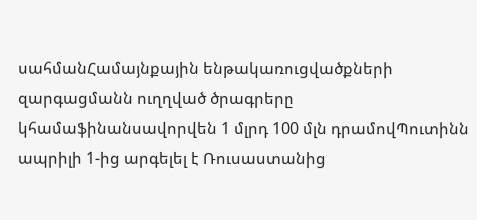սահմանՀամայնքային ենթակառուցվածքների զարգացմանն ուղղված ծրագրերը կհամաֆինանսավորվեն 1 մլրդ 100 մլն դրամովՊուտինն ապրիլի 1-ից արգելել է Ռուսաստանից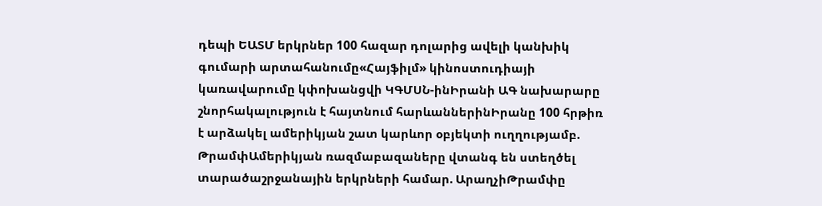դեպի ԵԱՏՄ երկրներ 100 հազար դոլարից ավելի կանխիկ գումարի արտահանումը«Հայֆիլմ» կինոստուդիայի կառավարումը կփոխանցվի ԿԳՄՍՆ-ինԻրանի ԱԳ նախարարը շնորհակալություն է հայտնում հարևաններինԻրանը 100 հրթիռ է արձակել ամերիկյան շատ կարևոր օբյեկտի ուղղությամբ. ԹրամփԱմերիկյան ռազմաբազաները վտանգ են ստեղծել տարածաշրջանային երկրների համար. ԱրաղչիԹրամփը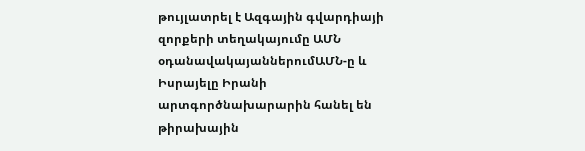թույլատրել է Ազգային գվարդիայի զորքերի տեղակայումը ԱՄՆ օդանավակայաններումԱՄՆ-ը և Իսրայելը Իրանի արտգործնախարարին հանել են թիրախային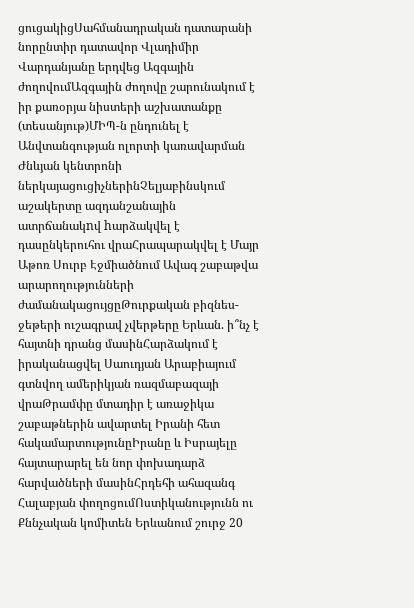ցուցակիցՍահմանադրական դատարանի նորընտիր դատավոր Վլադիմիր Վարդանյանը երդվեց Ազգային ժողովումԱզգային ժողովը շարունակում է իր քառօրյա նիստերի աշխատանքը (տեսանյութ)ՄԻՊ-ն ընդունել է Անվտանգության ոլորտի կառավարման Ժնևյան կենտրոնի ներկայացուցիչներինՉելյաբինսկում աշակերտը ազդանշանային ատրճանակnվ hարձակվել է դասընկերուհու վրաՀրապարակվել է Մայր Աթոռ Սուրբ Էջմիածնում Ավագ շաբաթվա արարողությունների ժամանակացույցըԹուրքական բիզնես-ջեթերի ուշագրավ չվերթերը Երևան. ի՞նչ է հայտնի դրանց մասինՀարձակում է իրականացվել Սաուդյան Արաբիայում գտնվող ամերիկյան ռազմաբազայի վրաԹրամփը մտադիր է առաջիկա շաբաթներին ավարտել Իրանի հետ հակամարտությունըԻրանը և Իսրայելը հայտարարել են նոր փոխադարձ հարվածների մասինՀրդեհի ահազանգ Հալաբյան փողոցումՈստիկանությունն ու Քննչական կոմիտեն Երևանում շուրջ 20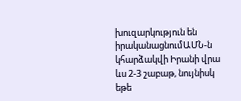խուզարկություն են իրականացնումԱՄՆ-ն կհարձակվի Իրանի վրա ևս 2-3 շաբաթ, նույնիսկ եթե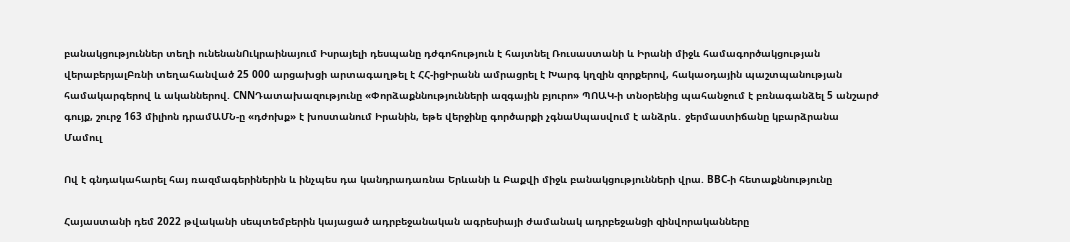բանակցություններ տեղի ունենանՈւկրաինայում Իսրայելի դեսպանը դժգոհություն է հայտնել Ռուսաստանի և Իրանի միջև համագործակցության վերաբերյալԲռնի տեղահանված 25 000 արցախցի արտագաղթել է ՀՀ-իցԻրանն ամրացրել է Խարգ կղզին զորքերով, հակաօդային պաշտպանության համակարգերով և ականներով. CNNԴատախազությունը «Փորձաքննությունների ազգային բյուրո» ՊՈԱԿ-ի տնօրենից պահանջում է բռնագանձել 5 անշարժ գույք, շուրջ 163 միլիոն դրամԱՄՆ-ը «դժոխք» է խոստանում Իրանին, եթե վերջինը գործարքի չգնաՍպասվում է անձրև․ ջերմաստիճանը կբարձրանա
Մամուլ

Ով է գնդակահարել հայ ռազմագերիներին և ինչպես դա կանդրադառնա Երևանի և Բաքվի միջև բանակցությունների վրա. BBC-ի հետաքննությունը

Հայաստանի դեմ 2022 թվականի սեպտեմբերին կայացած ադրբեջանական ագրեսիայի ժամանակ ադրբեջանցի զինվորականները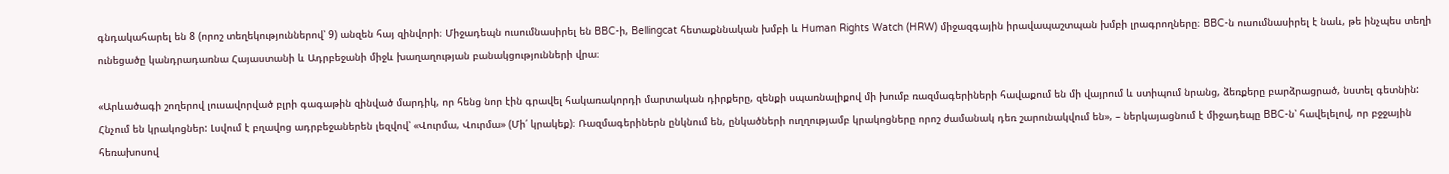գնդակահարել են 8 (որոշ տեղեկություններով՝ 9) անզեն հայ զինվորի։ Միջադեպն ուսումնասիրել են BBC-ի, Bellingcat հետաքննական խմբի և Human Rights Watch (HRW) միջազգային իրավապաշտպան խմբի լրագրողները։ BBC-ն ուսումնասիրել է նաև, թե ինչպես տեղի ունեցածը կանդրադառնա Հայաստանի և Ադրբեջանի միջև խաղաղության բանակցությունների վրա։

«Արևածագի շողերով լուսավորված բլրի գագաթին զինված մարդիկ, որ հենց նոր էին գրավել հակառակորդի մարտական դիրքերը, զենքի սպառնալիքով մի խումբ ռազմագերիների հավաքում են մի վայրում և ստիպում նրանց, ձեռքերը բարձրացրած, նստել գետնին: Հնչում են կրակոցներ: Լսվում է բղավոց ադրբեջաներեն լեզվով՝ «Վուրմա, Վուրմա» (Մի՛ կրակեք)։ Ռազմագերիներն ընկնում են, ընկածների ուղղությամբ կրակոցները որոշ ժամանակ դեռ շարունակվում են», – ներկայացնում է միջադեպը BBC-ն՝ հավելելով, որ բջջային հեռախոսով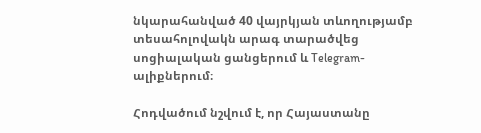նկարահանված 40 վայրկյան տևողությամբ տեսահոլովակն արագ տարածվեց սոցիալական ցանցերում և Telegram-ալիքներում։

Հոդվածում նշվում է, որ Հայաստանը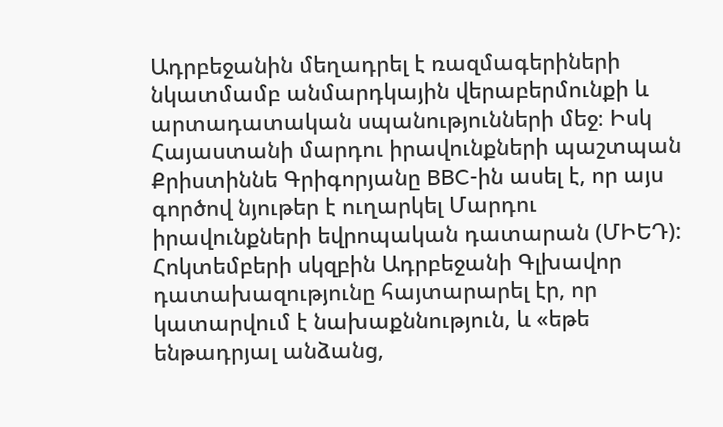Ադրբեջանին մեղադրել է ռազմագերիների նկատմամբ անմարդկային վերաբերմունքի և արտադատական սպանությունների մեջ։ Իսկ Հայաստանի մարդու իրավունքների պաշտպան Քրիստիննե Գրիգորյանը BBC-ին ասել է, որ այս գործով նյութեր է ուղարկել Մարդու իրավունքների եվրոպական դատարան (ՄԻԵԴ): Հոկտեմբերի սկզբին Ադրբեջանի Գլխավոր դատախազությունը հայտարարել էր, որ կատարվում է նախաքննություն, և «եթե ենթադրյալ անձանց,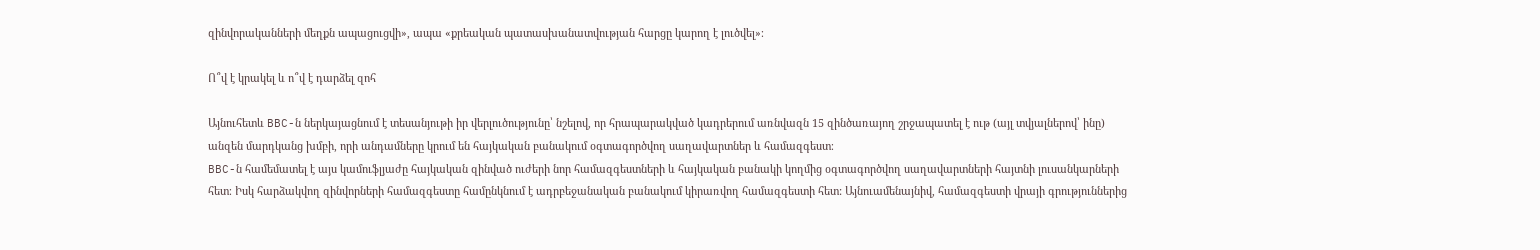զինվորականների մեղքն ապացուցվի», ապա «քրեական պատասխանատվության հարցը կարող է լուծվել»։

Ո՞վ է կրակել և ո՞վ է դարձել զոհ

Այնուհետև BBC-ն ներկայացնում է տեսանյութի իր վերլուծությունը՝ նշելով, որ հրապարակված կադրերում առնվազն 15 զինծառայող շրջապատել է ութ (այլ տվյալներով՝ ինը) անզեն մարդկանց խմբի, որի անդամները կրում են հայկական բանակում օգտագործվող սաղավարտներ և համազգեստ։
BBC-ն համեմատել է այս կամուֆլյաժը հայկական զինված ուժերի նոր համազգեստների և հայկական բանակի կողմից օգտագործվող սաղավարտների հայտնի լուսանկարների հետ։ Իսկ հարձակվող զինվորների համազգեստը համընկնում է ադրբեջանական բանակում կիրառվող համազգեստի հետ: Այնուամենայնիվ, համազգեստի վրայի գրություններից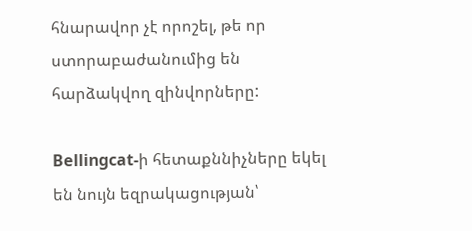հնարավոր չէ որոշել, թե որ ստորաբաժանումից են հարձակվող զինվորները:

Bellingcat-ի հետաքննիչները եկել են նույն եզրակացության՝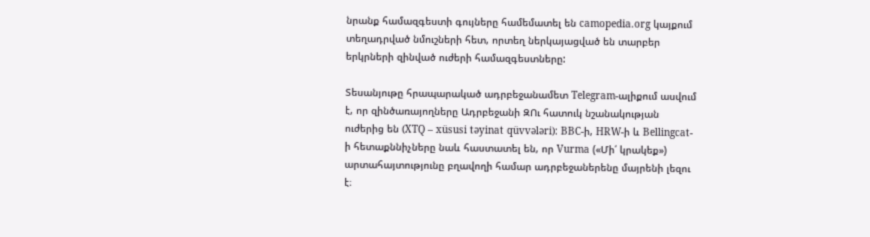նրանք համազգեստի գույները համեմատել են camopedia.org կայքում տեղադրված նմուշների հետ, որտեղ ներկայացված են տարբեր երկրների զինված ուժերի համազգեստները:

Տեսանյութը հրապարակած ադրբեջանամետ Telegram-ալիքում ասվում է, որ զինծառայողները Ադրբեջանի ԶՈւ հատուկ նշանակության ուժերից են (XTQ – xüsusi təyinat qüvvələri): BBC-ի, HRW-ի և Bellingcat-ի հետաքննիչները նաև հաստատել են, որ Vurma («Մի՛ կրակեք») արտահայտությունը բղավողի համար ադրբեջաներենը մայրենի լեզու է։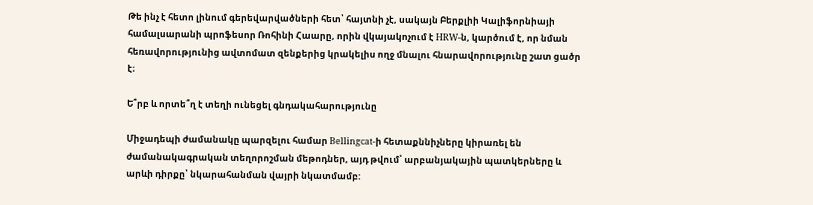Թե ինչ է հետո լինում գերեվարվածների հետ՝ հայտնի չէ, սակայն Բերքլիի Կալիֆորնիայի համալսարանի պրոֆեսոր Ռոհինի Հաարը, որին վկայակոչում է HRW-ն, կարծում է, որ նման հեռավորությունից ավտոմատ զենքերից կրակելիս ողջ մնալու հնարավորությունը շատ ցածր է։

Ե՞րբ և որտե՞ղ է տեղի ունեցել գնդակահարությունը

Միջադեպի ժամանակը պարզելու համար Bellingcat-ի հետաքննիչները կիրառել են ժամանակագրական տեղորոշման մեթոդներ, այդ թվում՝ արբանյակային պատկերները և արևի դիրքը՝ նկարահանման վայրի նկատմամբ: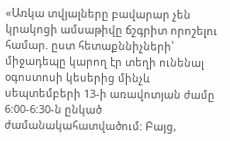«Առկա տվյալները բավարար չեն կրակոցի ամսաթիվը ճշգրիտ որոշելու համար. ըստ հետաքննիչների՝ միջադեպը կարող էր տեղի ունենալ օգոստոսի կեսերից մինչև սեպտեմբերի 13-ի առավոտյան ժամը 6:00-6:30-ն ընկած ժամանակահատվածում: Բայց,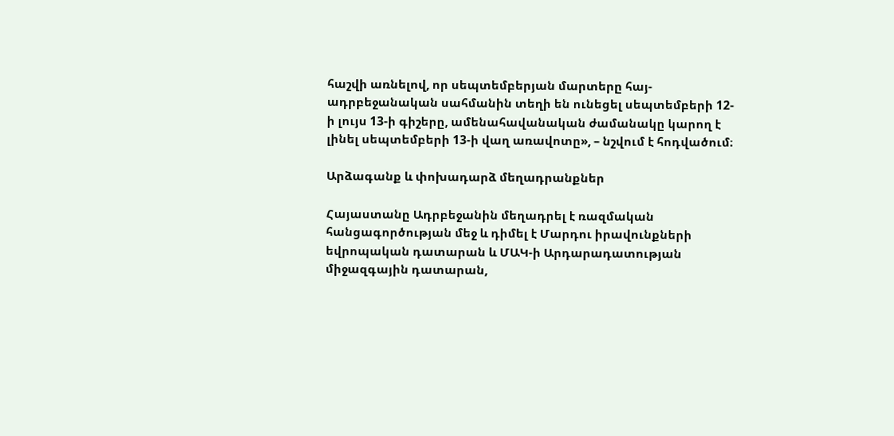հաշվի առնելով, որ սեպտեմբերյան մարտերը հայ-ադրբեջանական սահմանին տեղի են ունեցել սեպտեմբերի 12-ի լույս 13-ի գիշերը, ամենահավանական ժամանակը կարող է լինել սեպտեմբերի 13-ի վաղ առավոտը», – նշվում է հոդվածում։

Արձագանք և փոխադարձ մեղադրանքներ

Հայաստանը Ադրբեջանին մեղադրել է ռազմական հանցագործության մեջ և դիմել է Մարդու իրավունքների եվրոպական դատարան և ՄԱԿ-ի Արդարադատության միջազգային դատարան,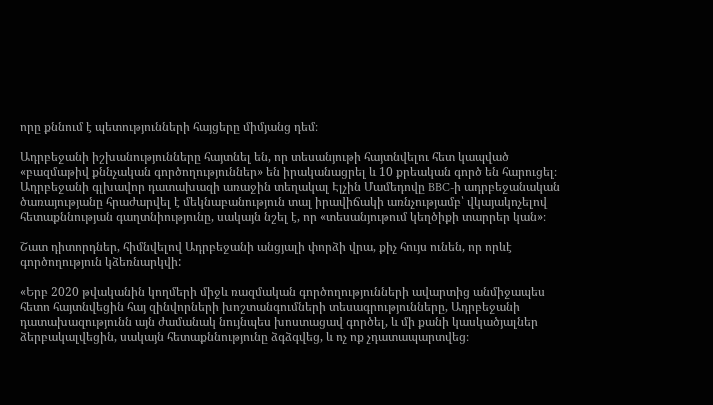որը քննում է պետությունների հայցերը միմյանց դեմ։

Ադրբեջանի իշխանությունները հայտնել են, որ տեսանյութի հայտնվելու հետ կապված «բազմաթիվ քննչական գործողություններ» են իրականացրել և 10 քրեական գործ են հարուցել։ Ադրբեջանի գլխավոր դատախազի առաջին տեղակալ Էլչին Մամեդովը BBC-ի ադրբեջանական ծառայությանը հրաժարվել է մեկնաբանություն տալ իրավիճակի առնչությամբ՝ վկայակոչելով հետաքննության գաղտնիությունը, սակայն նշել է, որ «տեսանյութում կեղծիքի տարրեր կան»։

Շատ դիտորդներ, հիմնվելով Ադրբեջանի անցյալի փորձի վրա, քիչ հույս ունեն, որ որևէ գործողություն կձեռնարկվի:

«Երբ 2020 թվականին կողմերի միջև ռազմական գործողությունների ավարտից անմիջապես հետո հայտնվեցին հայ զինվորների խոշտանգումների տեսագրությունները, Ադրբեջանի դատախազությունն այն ժամանակ նույնպես խոստացավ գործել, և մի քանի կասկածյալներ ձերբակալվեցին, սակայն հետաքննությունը ձգձգվեց, և ոչ ոք չդատապարտվեց։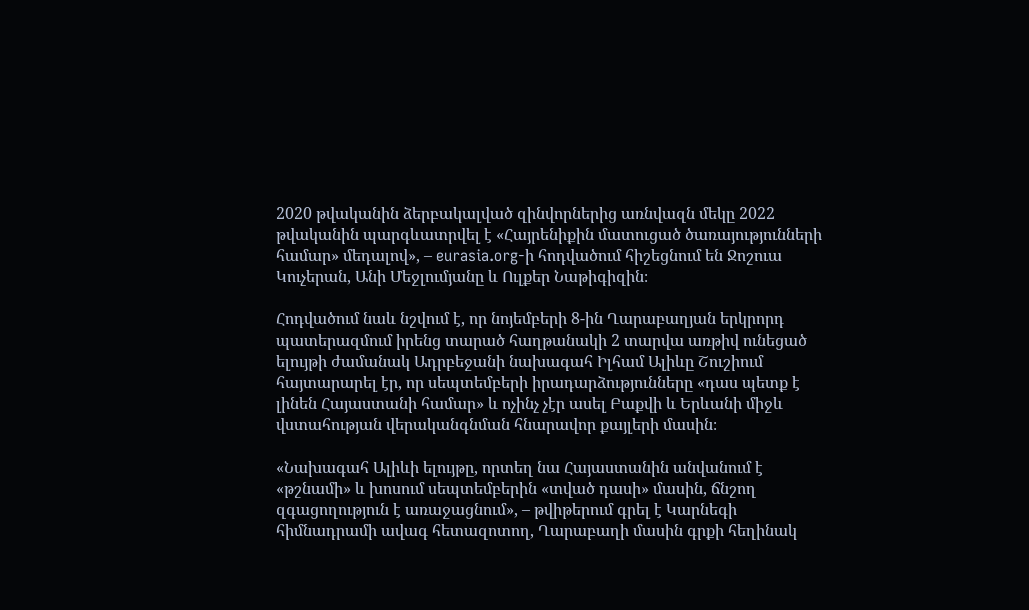2020 թվականին ձերբակալված զինվորներից առնվազն մեկը 2022 թվականին պարգևատրվել է «Հայրենիքին մատուցած ծառայությունների համար» մեդալով», – eurasia.org-ի հոդվածում հիշեցնում են Ջոշուա Կուչերան, Անի Մեջլումյանը և Ուլքեր Նաթիգիզին։

Հոդվածում նաև նշվում է, որ նոյեմբերի 8-ին Ղարաբաղյան երկրորդ պատերազմում իրենց տարած հաղթանակի 2 տարվա առթիվ ունեցած ելույթի ժամանակ Ադրբեջանի նախագահ Իլհամ Ալիևը Շուշիում հայտարարել էր, որ սեպտեմբերի իրադարձությունները «դաս պետք է լինեն Հայաստանի համար» և ոչինչ չէր ասել Բաքվի և Երևանի միջև վստահության վերականգնման հնարավոր քայլերի մասին։

«Նախագահ Ալիևի ելույթը, որտեղ նա Հայաստանին անվանում է «թշնամի» և խոսում սեպտեմբերին «տված դասի» մասին, ճնշող զգացողություն է առաջացնում», – թվիթերում գրել է Կարնեգի հիմնադրամի ավագ հետազոտող, Ղարաբաղի մասին գրքի հեղինակ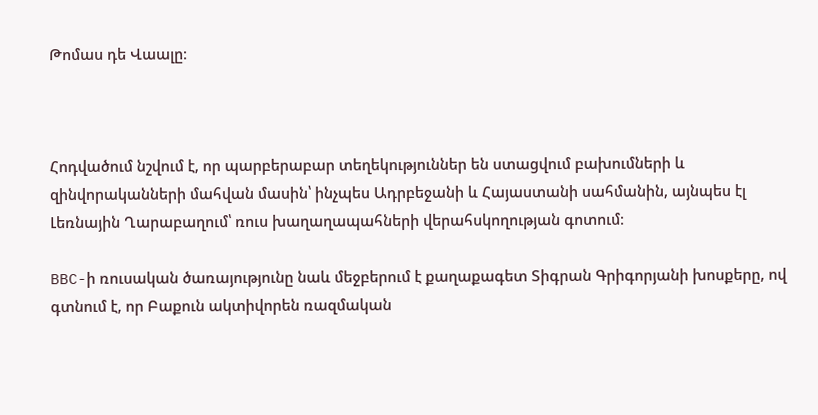Թոմաս դե Վաալը։



Հոդվածում նշվում է, որ պարբերաբար տեղեկություններ են ստացվում բախումների և զինվորականների մահվան մասին՝ ինչպես Ադրբեջանի և Հայաստանի սահմանին, այնպես էլ Լեռնային Ղարաբաղում՝ ռուս խաղաղապահների վերահսկողության գոտում։

BBC-ի ռուսական ծառայությունը նաև մեջբերում է քաղաքագետ Տիգրան Գրիգորյանի խոսքերը, ով գտնում է, որ Բաքուն ակտիվորեն ռազմական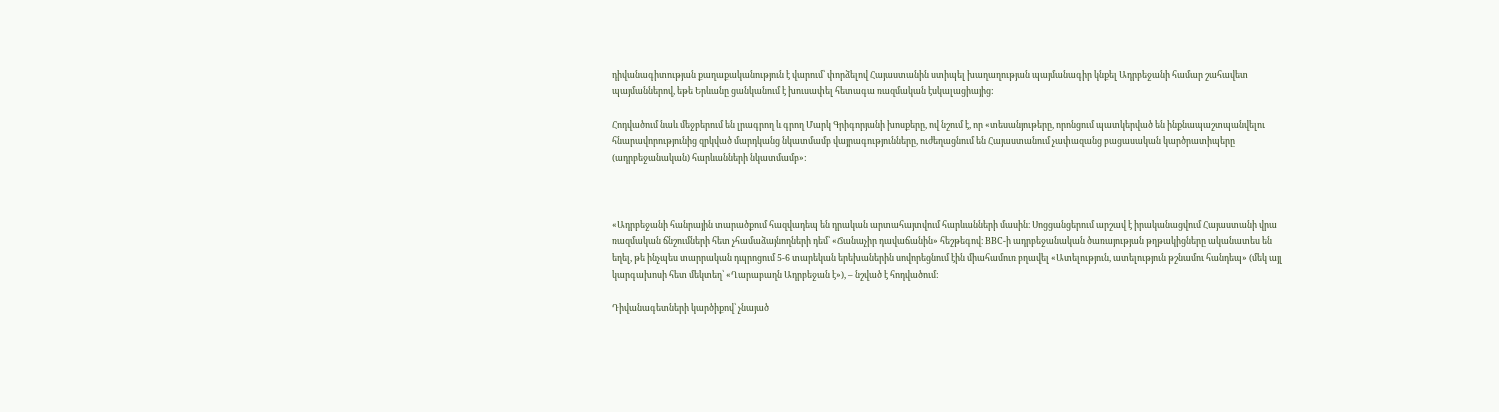դիվանագիտության քաղաքականություն է վարում՝ փորձելով Հայաստանին ստիպել խաղաղության պայմանագիր կնքել Ադրբեջանի համար շահավետ պայմաններով, եթե Երևանը ցանկանում է խուսափել հետագա ռազմական էսկալացիայից:

Հոդվածում նաև մեջբերում են լրագրող և գրող Մարկ Գրիգորյանի խոսքերը, ով նշում է, որ «տեսանյութերը, որոնցում պատկերված են ինքնապաշտպանվելու հնարավորությունից զրկված մարդկանց նկատմամբ վայրագությունները, ուժեղացնում են Հայաստանում չափազանց բացասական կարծրատիպերը (ադրբեջանական) հարևանների նկատմամբ»:



«Ադրբեջանի հանրային տարածքում հազվադեպ են դրական արտահայտվում հարևանների մասին։ Սոցցանցերում արշավ է իրականացվում Հայաստանի վրա ռազմական ճնշումների հետ չհամաձայնողների դեմ՝ «Ճանաչիր դավաճանին» հեշթեգով։ BBC-ի ադրբեջանական ծառայության թղթակիցները ականատես են եղել, թե ինչպես տարրական դպրոցում 5-6 տարեկան երեխաներին սովորեցնում էին միահամուռ բղավել «Ատելություն, ատելություն թշնամու հանդեպ» (մեկ այլ կարգախոսի հետ մեկտեղ՝ «Ղարաբաղն Ադրբեջան է»), – նշված է հոդվածում:

Դիվանագետների կարծիքով՝ չնայած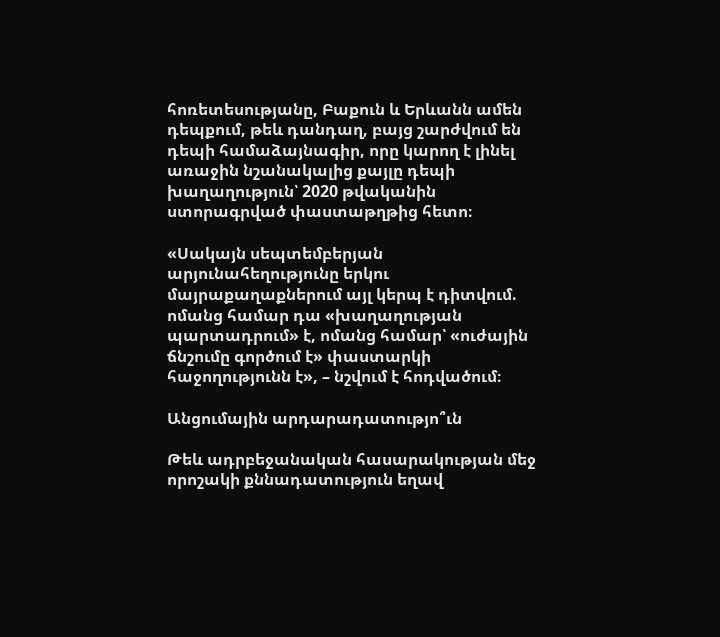հոռետեսությանը, Բաքուն և Երևանն ամեն դեպքում, թեև դանդաղ, բայց շարժվում են դեպի համաձայնագիր, որը կարող է լինել առաջին նշանակալից քայլը դեպի խաղաղություն՝ 2020 թվականին ստորագրված փաստաթղթից հետո։

«Սակայն սեպտեմբերյան արյունահեղությունը երկու մայրաքաղաքներում այլ կերպ է դիտվում. ոմանց համար դա «խաղաղության պարտադրում» է, ոմանց համար՝ «ուժային ճնշումը գործում է» փաստարկի հաջողությունն է», – նշվում է հոդվածում։

Անցումային արդարադատությո՞ւն

Թեև ադրբեջանական հասարակության մեջ որոշակի քննադատություն եղավ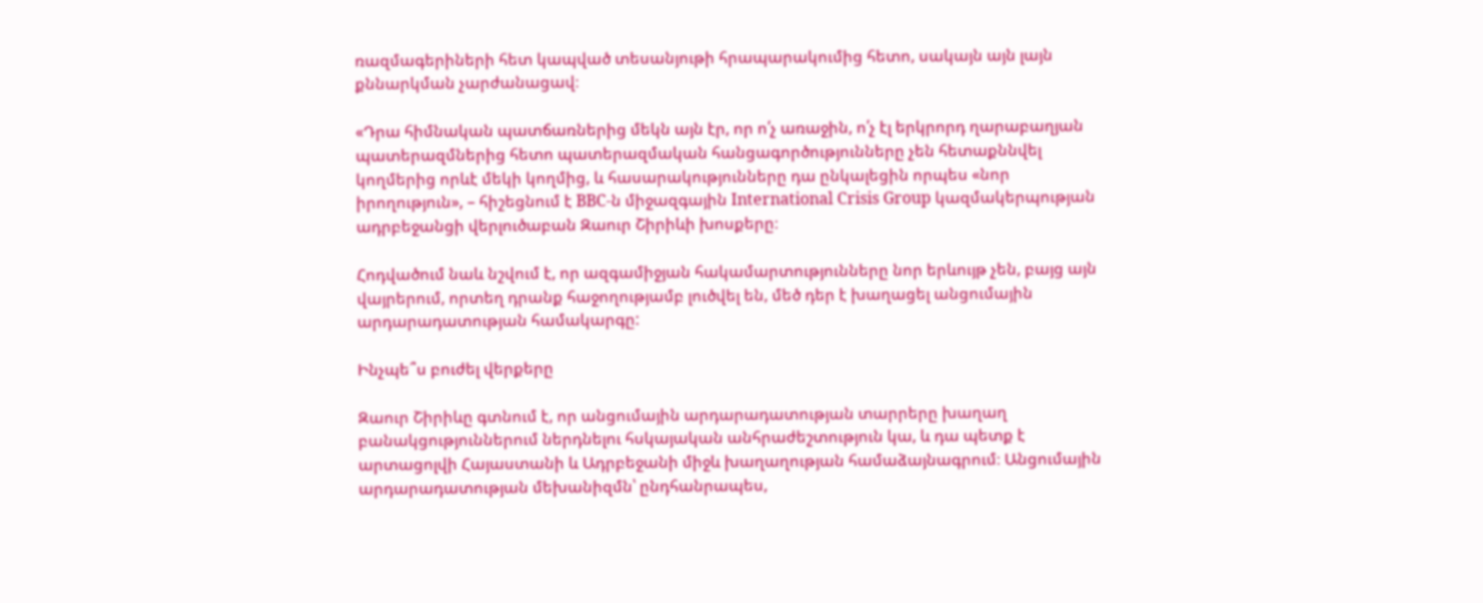ռազմագերիների հետ կապված տեսանյութի հրապարակումից հետո, սակայն այն լայն քննարկման չարժանացավ։

«Դրա հիմնական պատճառներից մեկն այն էր, որ ո՛չ առաջին, ո՛չ էլ երկրորդ ղարաբաղյան պատերազմներից հետո պատերազմական հանցագործությունները չեն հետաքննվել կողմերից որևէ մեկի կողմից, և հասարակությունները դա ընկալեցին որպես «նոր իրողություն», – հիշեցնում է BBC-ն միջազգային International Crisis Group կազմակերպության ադրբեջանցի վերլուծաբան Զաուր Շիրիևի խոսքերը։

Հոդվածում նաև նշվում է, որ ազգամիջյան հակամարտությունները նոր երևույթ չեն, բայց այն վայրերում, որտեղ դրանք հաջողությամբ լուծվել են, մեծ դեր է խաղացել անցումային արդարադատության համակարգը:

Ինչպե՞ս բուժել վերքերը

Զաուր Շիրիևը գտնում է, որ անցումային արդարադատության տարրերը խաղաղ բանակցություններում ներդնելու հսկայական անհրաժեշտություն կա, և դա պետք է արտացոլվի Հայաստանի և Ադրբեջանի միջև խաղաղության համաձայնագրում։ Անցումային արդարադատության մեխանիզմն՝ ընդհանրապես,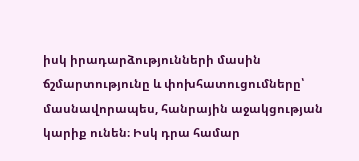իսկ իրադարձությունների մասին ճշմարտությունը և փոխհատուցումները՝ մասնավորապես, հանրային աջակցության կարիք ունեն։ Իսկ դրա համար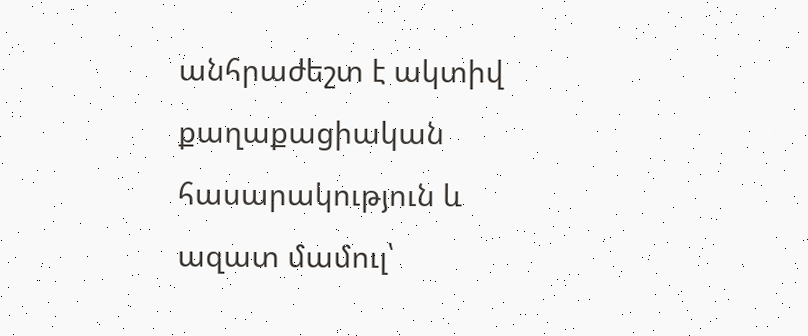անհրաժեշտ է ակտիվ քաղաքացիական հասարակություն և ազատ մամուլ՝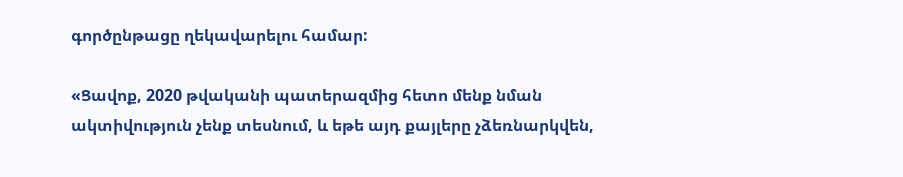գործընթացը ղեկավարելու համար:

«Ցավոք, 2020 թվականի պատերազմից հետո մենք նման ակտիվություն չենք տեսնում, և եթե այդ քայլերը չձեռնարկվեն,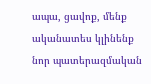ապա, ցավոք, մենք ականատես կլինենք նոր պատերազմական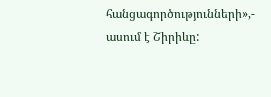հանցագործությունների»,- ասում է Շիրիևը: